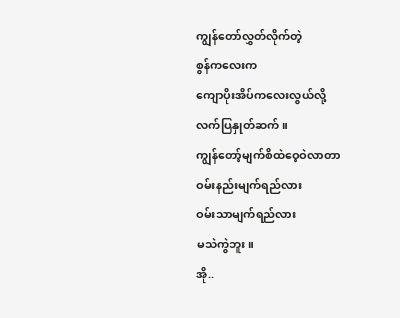ကျွန်တော်လွှတ်လိုက်တဲ့
စွန်ကလေးက
ကျောပိုးအိပ်ကလေးလွယ်လို့
လက်ပြနှုတ်ဆက်။
ကျွန်တော့်မျက်စိထဲဝေ့ဝဲလာတာ
ဝမ်းနည်းမျက်ရည်လား
ဝမ်းသာမျက်ရည်လား
မသဲကွဲဘူး။
အို..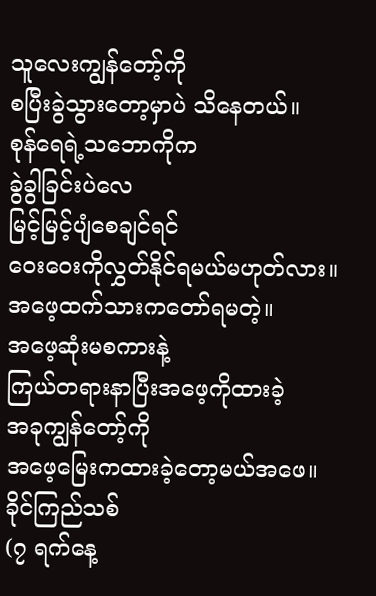သူလေးကျွန်တော့်ကို
စပြီးခွဲသွားတော့မှာပဲ သိနေတယ်။
စုန်ရေရဲ့သဘောကိုက
ခွဲခွါခြင်းပဲလေ
မြင့်မြင့်ပျံစေချင်ရင်
ဝေးဝေးကိုလွှတ်နိုင်ရမယ်မဟုတ်လား။
အဖေ့ထက်သားကတော်ရမတဲ့။
အဖေ့ဆုံးမစကားနဲ့
ကြယ်တရားနာပြီးအဖေ့ကိုထားခဲ့
အခုကျွန်တော့်ကို
အဖေ့မြေးကထားခဲ့တော့မယ်အဖေ။
ခိုင်ကြည်သစ်
(၇ ရက်နေ့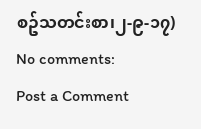စဥ်သတင်းစာ၊၂-၉-၁၇)
No comments:
Post a Comment